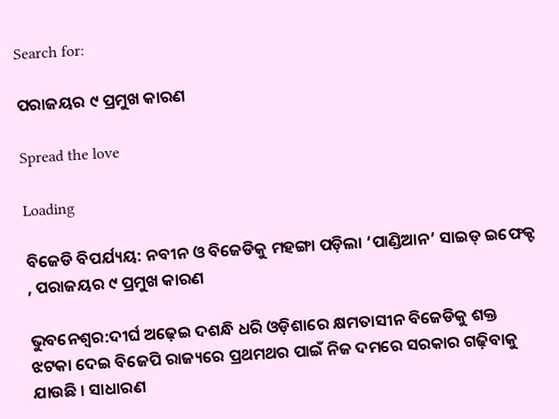Search for:

ପରାଜୟର ୯ ପ୍ରମୁଖ କାରଣ

Spread the love

Loading

ବିଜେଡି ବିପର୍ଯ୍ୟୟ: ନବୀନ ଓ ବିଜେଡିକୁ ମହଙ୍ଗା ପଡ଼ିଲା ‘ପାଣ୍ଡିଆନ’ ସାଇଡ୍ ଇଫେକ୍ଟ , ପରାଜୟର ୯ ପ୍ରମୁଖ କାରଣ

ଭୁବନେଶ୍ୱର:ଦୀର୍ଘ ଅଢ଼େଇ ଦଶନ୍ଧି ଧରି ଓଡ଼ିଶାରେ କ୍ଷମତାସୀନ ବିଜେଡିକୁ ଶକ୍ତ ଝଟକା ଦେଇ ବିଜେପି ରାଜ୍ୟରେ ପ୍ରଥମଥର ପାଇଁ ନିଜ ଦମରେ ସରକାର ଗଢ଼ିବାକୁ ଯାଉଛି । ସାଧାରଣ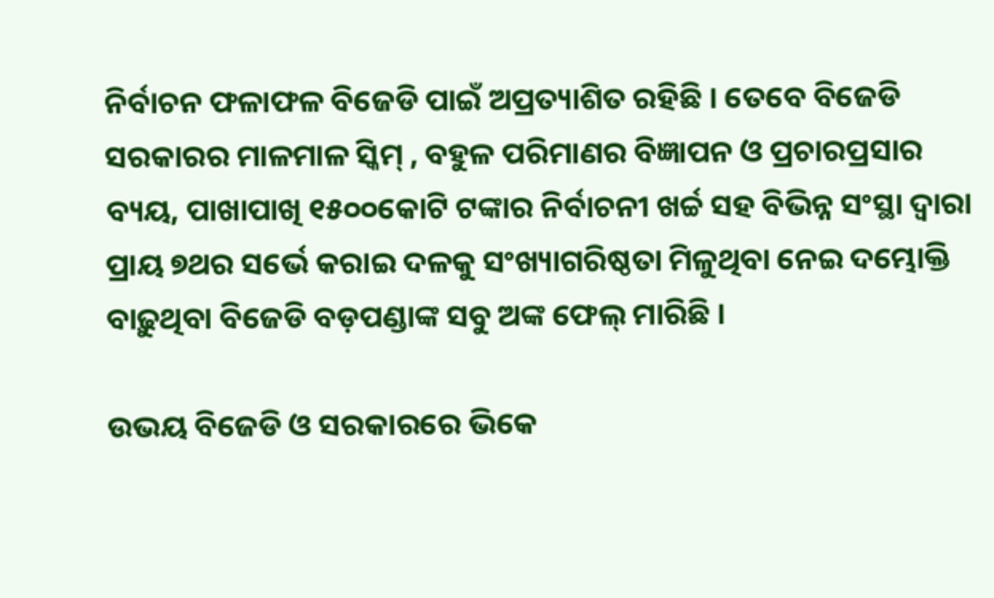ନିର୍ବାଚନ ଫଳାଫଳ ବିଜେଡି ପାଇଁ ଅପ୍ରତ୍ୟାଶିତ ରହିଛି । ତେବେ ବିଜେଡି ସରକାରର ମାଳମାଳ ସ୍କିମ୍ , ବହୁଳ ପରିମାଣର ବିଜ୍ଞାପନ ଓ ପ୍ରଚାରପ୍ରସାର ବ୍ୟୟ, ପାଖାପାଖି ୧୫୦୦କୋଟି ଟଙ୍କାର ନିର୍ବାଚନୀ ଖର୍ଚ୍ଚ ସହ ବିଭିନ୍ନ ସଂସ୍ଥା ଦ୍ୱାରା ପ୍ରାୟ ୭ଥର ସର୍ଭେ କରାଇ ଦଳକୁ ସଂଖ୍ୟାଗରିଷ୍ଠତା ମିଳୁଥିବା ନେଇ ଦମ୍ଭୋକ୍ତି ବାଢ଼ୁଥିବା ବିଜେଡି ବଡ଼ପଣ୍ଡାଙ୍କ ସବୁ ଅଙ୍କ ଫେଲ୍ ମାରିଛି ।

ଉଭୟ ବିଜେଡି ଓ ସରକାରରେ ଭିକେ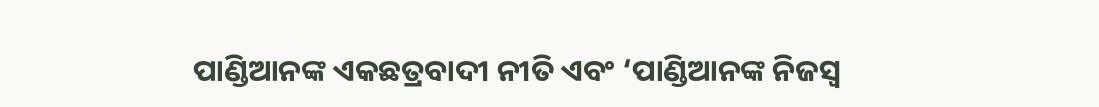ପାଣ୍ଡିଆନଙ୍କ ଏକଛତ୍ରବାଦୀ ନୀତି ଏବଂ ‘ପାଣ୍ଡିଆନଙ୍କ ନିଜସ୍ୱ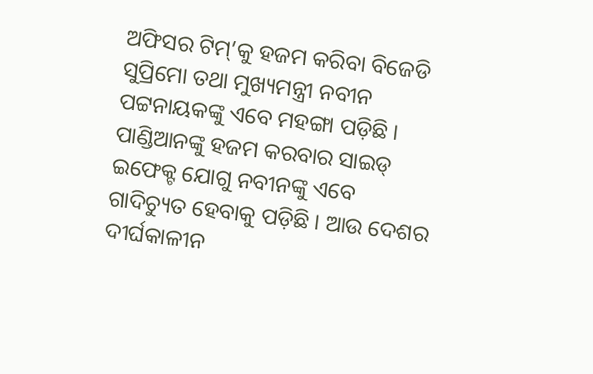ଅଫିସର ଟିମ୍’କୁ ହଜମ କରିବା ବିଜେଡି ସୁପ୍ରିମୋ ତଥା ମୁଖ୍ୟମନ୍ତ୍ରୀ ନବୀନ ପଟ୍ଟନାୟକଙ୍କୁ ଏବେ ମହଙ୍ଗା ପଡ଼ିଛି । ପାଣ୍ଡିଆନଙ୍କୁ ହଜମ କରବାର ସାଇଡ୍ ଇଫେକ୍ଟ ଯୋଗୁ ନବୀନଙ୍କୁ ଏବେ ଗାଦିଚ୍ୟୁତ ହେବାକୁ ପଡ଼ିଛି । ଆଉ ଦେଶର ଦୀର୍ଘକାଳୀନ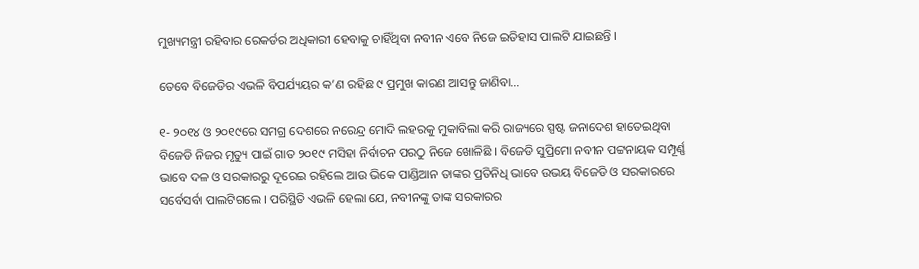ମୁଖ୍ୟମନ୍ତ୍ରୀ ରହିବାର ରେକର୍ଡର ଅଧିକାରୀ ହେବାକୁ ଚାହିଁଥିବା ନବୀନ ଏବେ ନିଜେ ଇତିହାସ ପାଲଟି ଯାଇଛନ୍ତି ।

ତେବେ ବିଜେଡିର ଏଭଳି ବିପର୍ଯ୍ୟୟର କ’ଣ ରହିଛ ୯ ପ୍ରମୁଖ କାରଣ ଆସନ୍ତୁ ଜାଣିବା…

୧- ୨୦୧୪ ଓ ୨୦୧୯ରେ ସମଗ୍ର ଦେଶରେ ନରେନ୍ଦ୍ର ମୋଦି ଲହରକୁ ମୁକାବିଲା କରି ରାଜ୍ୟରେ ସ୍ପଷ୍ଟ ଜନାଦେଶ ହାତେଇଥିବା ବିଜେଡି ନିଜର ମୃତ୍ୟୁ ପାଇଁ ଗାତ ୨୦୧୯ ମସିହା ନିର୍ବାଚନ ପରଠୁ ନିଜେ ଖୋଳିଛି । ବିଜେଡି ସୁପ୍ରିମୋ ନବୀନ ପଟ୍ଟନାୟକ ସମ୍ପୂର୍ଣ୍ଣ ଭାବେ ଦଳ ଓ ସରକାରରୁ ଦୂରେଇ ରହିଲେ ଆଉ ଭିକେ ପାଣ୍ଡିଆନ ତାଙ୍କର ପ୍ରତିନିଧି ଭାବେ ଉଭୟ ବିଜେଡି ଓ ସରକାରରେ ସର୍ବେସର୍ବା ପାଲଟିଗଲେ । ପରିସ୍ଥିତି ଏଭଳି ହେଲା ଯେ, ନବୀନଙ୍କୁ ତାଙ୍କ ସରକାରର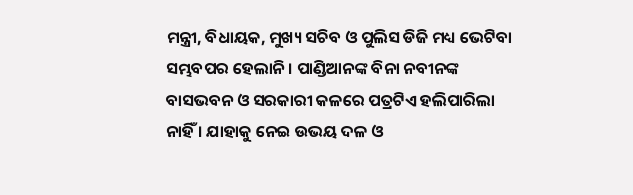ମନ୍ତ୍ରୀ, ବିଧାୟକ, ମୁଖ୍ୟ ସଚିବ ଓ ପୁଲିସ ଡିଜି ମଧ୍ୟ ଭେଟିବା ସମ୍ଭବପର ହେଲାନି । ପାଣ୍ଡିଆନଙ୍କ ବିନା ନବୀନଙ୍କ ବାସଭବନ ଓ ସରକାରୀ କଳରେ ପତ୍ରଟିଏ ହଲିପାରିଲା ନାହିଁ । ଯାହାକୁ ନେଇ ଉଭୟ ଦଳ ଓ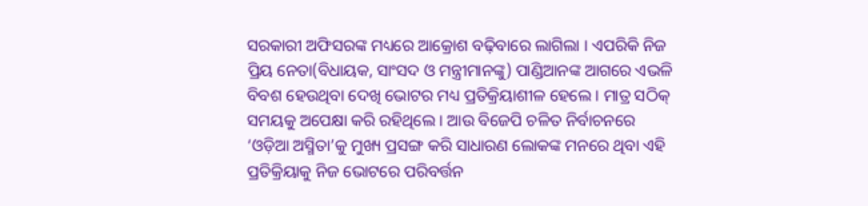ସରକାରୀ ଅଫିସରଙ୍କ ମଧ୍ୟରେ ଆକ୍ରୋଶ ବଢ଼ିବାରେ ଲାଗିଲା । ଏପରିକି ନିଜ ପ୍ରିୟ ନେତା(ବିଧାୟକ, ସାଂସଦ ଓ ମନ୍ତ୍ରୀମାନଙ୍କୁ) ପାଣ୍ଡିଆନଙ୍କ ଆଗରେ ଏଭଳି ବିବଶ ହେଉଥିବା ଦେଖି ଭୋଟର ମଧ୍ୟ ପ୍ରତିକ୍ରିୟାଶୀଳ ହେଲେ । ମାତ୍ର ସଠିକ୍ ସମୟକୁ ଅପେକ୍ଷା କରି ରହିଥିଲେ । ଆଉ ବିଜେପି ଚଳିତ ନିର୍ବାଚନରେ ‘ଓଡ଼ିଆ ଅସ୍ମିତା’କୁ ମୁଖ୍ୟ ପ୍ରସଙ୍ଗ କରି ସାଧାରଣ ଲୋକଙ୍କ ମନରେ ଥିବା ଏହି ପ୍ରତିକ୍ରିୟାକୁ ନିଜ ଭୋଟରେ ପରିବର୍ତ୍ତନ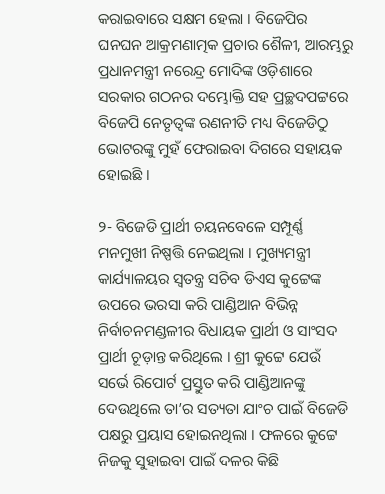କରାଇବାରେ ସକ୍ଷମ ହେଲା । ବିଜେପିର ଘନଘନ ଆକ୍ରମଣାତ୍ମକ ପ୍ରଚାର ଶୈଳୀ, ଆରମ୍ଭରୁ ପ୍ରଧାନମନ୍ତ୍ରୀ ନରେନ୍ଦ୍ର ମୋଦିଙ୍କ ଓଡ଼ିଶାରେ ସରକାର ଗଠନର ଦମ୍ଭୋକ୍ତି ସହ ପ୍ରଚ୍ଛଦପଟ୍ଟରେ ବିଜେପି ନେତୃତ୍ୱଙ୍କ ରଣନୀତି ମଧ୍ୟ ବିଜେଡିଠୁ ଭୋଟରଙ୍କୁ ମୁହଁ ଫେରାଇବା ଦିଗରେ ସହାୟକ ହୋଇଛି ।

୨- ବିଜେଡି ପ୍ରାର୍ଥୀ ଚୟନବେଳେ ସମ୍ପୂର୍ଣ୍ଣ ମନମୁଖୀ ନିଷ୍ପତ୍ତି ନେଇଥିଲା । ମୁଖ୍ୟମନ୍ତ୍ରୀ କାର୍ଯ୍ୟାଳୟର ସ୍ୱତନ୍ତ୍ର ସଚିବ ଡିଏସ କୁଟ୍ଟେଙ୍କ ଉପରେ ଭରସା କରି ପାଣ୍ଡିଆନ ବିଭିନ୍ନ ନିର୍ବାଚନମଣ୍ଡଳୀର ବିଧାୟକ ପ୍ରାର୍ଥୀ ଓ ସାଂସଦ ପ୍ରାର୍ଥୀ ଚୂଡ଼ାନ୍ତ କରିଥିଲେ । ଶ୍ରୀ କୁଟ୍ଟେ ଯେଉଁ ସର୍ଭେ ରିପୋର୍ଟ ପ୍ରସ୍ତୁତ କରି ପାଣ୍ଡିଆନଙ୍କୁ ଦେଉଥିଲେ ତା’ର ସତ୍ୟତା ଯାଂଚ ପାଇଁ ବିଜେଡି ପକ୍ଷରୁ ପ୍ରୟାସ ହୋଇନଥିଲା । ଫଳରେ କୁଟ୍ଟେ ନିଜକୁ ସୁହାଇବା ପାଇଁ ଦଳର କିଛି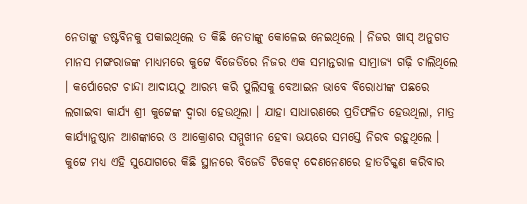ନେତାଙ୍କୁ ଡଷ୍ଟବିନକୁ ପକାଇଥିଲେ ତ କିଛି ନେତାଙ୍କୁ କୋଳେଇ ନେଇଥିଲେ । ନିଜର ଖାସ୍ ଅନୁଗତ ମାନସ ମଙ୍ଗରାଜଙ୍କ ମାଧ୍ୟମରେ କୁଟ୍ଟେ ବିଜେଡିରେ ନିଜର ଏକ ସମାନ୍ତରାଳ ସାମ୍ରାଜ୍ୟ ଗଢ଼ି ଚାଲିଥିଲେ । କର୍ପୋରେଟ ଚାନ୍ଦା ଆଦାୟଠୁ ଆରମ୍ଭ କରି ପୁଲିସକୁ ବେଆଇନ ଭାବେ ବିରୋଧୀଙ୍କ ପଛରେ ଲଗାଇବା କାର୍ଯ୍ୟ ଶ୍ରୀ କୁଟ୍ଟେଙ୍କ ଦ୍ୱାରା ହେଉଥିଲା । ଯାହା ସାଧାରଣରେ ପ୍ରତିଫଳିତ ହେଉଥିଲା, ମାତ୍ର କାର୍ଯ୍ୟାନୁଷ୍ଠାନ ଆଶଙ୍କାରେ ଓ ଆକ୍ରୋଶର ସମ୍ମୁଖୀନ ହେବା ଭୟରେ ସମସ୍ତେ ନିରବ ରହୁଥିଲେ । କୁଟ୍ଟେ ମଧ୍ୟ ଏହି ସୁଯୋଗରେ କିଛି ସ୍ଥାନରେ ବିଜେଡି ଟିକେଟ୍ ଦେଣନେଣରେ ହାତଚିକ୍କଣ କରିବାର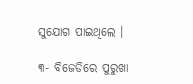ସୁଯୋଗ ପାଇଥିଲେ ।

୩- ବିଜେଡିରେ ପୁରୁଖା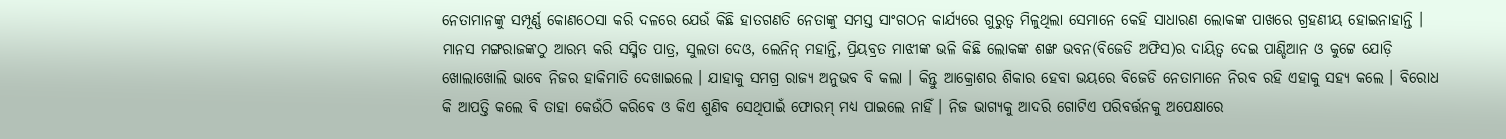ନେତାମାନଙ୍କୁ ସମ୍ପୂର୍ଣ୍ଣ କୋଣଠେସା କରି ଦଳରେ ଯେଉଁ କିଛି ହାତଗଣତି ନେତାଙ୍କୁ ସମସ୍ତ ସାଂଗଠନ କାର୍ଯ୍ୟରେ ଗୁରୁତ୍ୱ ମିଳୁଥିଲା ସେମାନେ କେହି ସାଧାରଣ ଲୋକଙ୍କ ପାଖରେ ଗ୍ରହଣୀୟ ହୋଇନାହାନ୍ତି । ମାନସ ମଙ୍ଗରାଜଙ୍କଠୁ ଆରମ୍ଭ କରି ସସ୍ମିତ ପାତ୍ର, ସୁଲତା ଦେଓ, ଲେନିନ୍ ମହାନ୍ତି, ପ୍ରିୟବ୍ରତ ମାଝୀଙ୍କ ଭଳି କିଛି ଲୋକଙ୍କ ଶଙ୍ଖ ଭବନ(ବିଜେଡି ଅଫିସ)ର ଦାୟିତ୍ୱ ଦେଇ ପାଣ୍ଡିଆନ ଓ କୁଟ୍ଟେ ଯୋଡ଼ି ଖୋଲାଖୋଲି ଭାବେ ନିଜର ହାକିମାତି ଦେଖାଇଲେ । ଯାହାକୁ ସମଗ୍ର ରାଜ୍ୟ ଅନୁଭବ ବି କଲା । କିନ୍ତୁ ଆକ୍ରୋଶର ଶିକାର ହେବା ଭୟରେ ବିଜେଡି ନେତାମାନେ ନିରବ ରହି ଏହାକୁ ସହ୍ୟ କଲେ । ବିରୋଧ କି ଆପତ୍ତି କଲେ ବି ତାହା କେଉଁଠି କରିବେ ଓ କିଏ ଶୁଣିବ ସେଥିପାଇଁ ଫୋରମ୍ ମଧ୍ୟ ପାଇଲେ ନାହିଁ । ନିଜ ଭାଗ୍ୟକୁ ଆଦରି ଗୋଟିଏ ପରିବର୍ତ୍ତନକୁ ଅପେକ୍ଷାରେ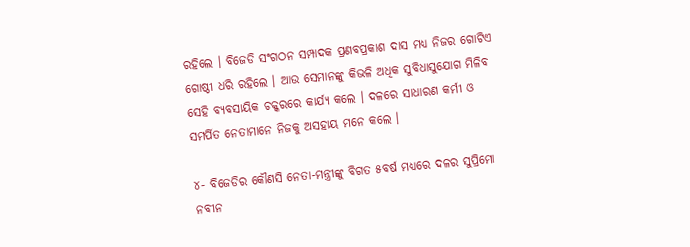ରହିଲେ । ବିଜେଡି ସଂଗଠନ ସମ୍ପାଦକ ପ୍ରଣବପ୍ରକାଶ ଦାସ ମଧ୍ୟ ନିଜର ଗୋଟିଏ ଗୋଷ୍ଠୀ ଧରି ରହିଲେ । ଆଉ ସେମାନଙ୍କୁ କିଭଳି ଅଧିକ ସୁବିଧାସୁଯୋଗ ମିଳିବ ସେହି ବ୍ୟବସାୟିକ ଚକ୍କରରେ କାର୍ଯ୍ୟ କଲେ । ଦଳରେ ସାଧାରଣ କର୍ମୀ ଓ ସମର୍ପିତ ନେତାମାନେ ନିଜକୁ ଅସହାୟ ମନେ କଲେ ।

୪- ବିଜେଡିର କୌଣସି ନେତା-ମନ୍ତ୍ରୀଙ୍କୁ ବିଗତ ୫ବର୍ଷ ମଧ୍ୟରେ ଦଳର ସୁପ୍ରିମୋ ନବୀନ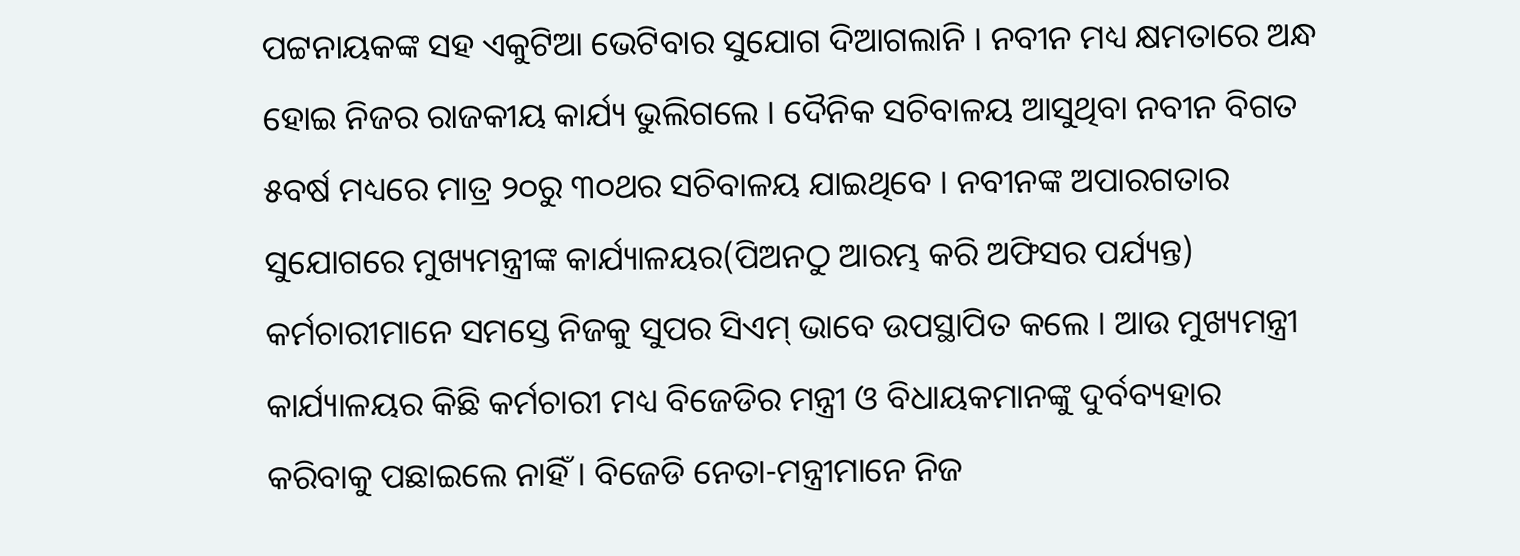ପଟ୍ଟନାୟକଙ୍କ ସହ ଏକୁଟିଆ ଭେଟିବାର ସୁଯୋଗ ଦିଆଗଲାନି । ନବୀନ ମଧ୍ୟ କ୍ଷମତାରେ ଅନ୍ଧ ହୋଇ ନିଜର ରାଜକୀୟ କାର୍ଯ୍ୟ ଭୁଲିଗଲେ । ଦୈନିକ ସଚିବାଳୟ ଆସୁଥିବା ନବୀନ ବିଗତ ୫ବର୍ଷ ମଧ୍ୟରେ ମାତ୍ର ୨୦ରୁ ୩୦ଥର ସଚିବାଳୟ ଯାଇଥିବେ । ନବୀନଙ୍କ ଅପାରଗତାର ସୁଯୋଗରେ ମୁଖ୍ୟମନ୍ତ୍ରୀଙ୍କ କାର୍ଯ୍ୟାଳୟର(ପିଅନଠୁ ଆରମ୍ଭ କରି ଅଫିସର ପର୍ଯ୍ୟନ୍ତ) କର୍ମଚାରୀମାନେ ସମସ୍ତେ ନିଜକୁ ସୁପର ସିଏମ୍ ଭାବେ ଉପସ୍ଥାପିତ କଲେ । ଆଉ ମୁଖ୍ୟମନ୍ତ୍ରୀ କାର୍ଯ୍ୟାଳୟର କିଛି କର୍ମଚାରୀ ମଧ୍ୟ ବିଜେଡିର ମନ୍ତ୍ରୀ ଓ ବିଧାୟକମାନଙ୍କୁ ଦୁର୍ବବ୍ୟହାର କରିବାକୁ ପଛାଇଲେ ନାହିଁ । ବିଜେଡି ନେତା-ମନ୍ତ୍ରୀମାନେ ନିଜ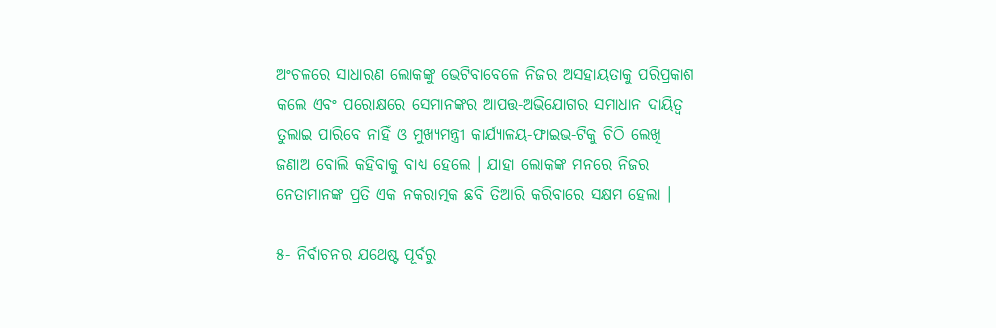ଅଂଚଳରେ ସାଧାରଣ ଲୋକଙ୍କୁ ଭେଟିବାବେଳେ ନିଜର ଅସହାୟତାକୁ ପରିପ୍ରକାଶ କଲେ ଏବଂ ପରୋକ୍ଷରେ ସେମାନଙ୍କର ଆପତ୍ତ-ଅଭିଯୋଗର ସମାଧାନ ଦାୟିତ୍ୱ ତୁଲାଇ ପାରିବେ ନାହିଁ ଓ ମୁଖ୍ୟମନ୍ତ୍ରୀ କାର୍ଯ୍ୟାଳୟ-ଫାଇଭ-ଟିକୁ ଚିଠି ଲେଖି ଜଣାଅ ବୋଲି କହିବାକୁ ବାଧ୍ୟ ହେଲେ । ଯାହା ଲୋକଙ୍କ ମନରେ ନିଜର ନେତାମାନଙ୍କ ପ୍ରତି ଏକ ନକରାତ୍ମକ ଛବି ତିଆରି କରିବାରେ ସକ୍ଷମ ହେଲା ।

୫- ନିର୍ବାଚନର ଯଥେଷ୍ଟ ପୂର୍ବରୁ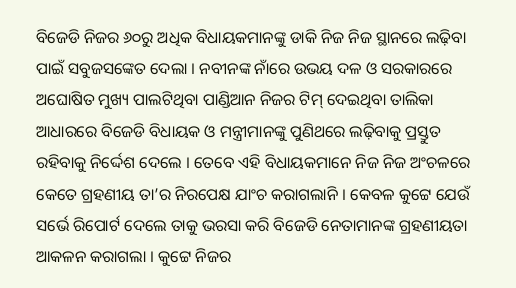ବିଜେଡି ନିଜର ୬୦ରୁ ଅଧିକ ବିଧାୟକମାନଙ୍କୁ ଡାକି ନିଜ ନିଜ ସ୍ଥାନରେ ଲଢ଼ିବା ପାଇଁ ସବୁଜସଙ୍କେତ ଦେଲା । ନବୀନଙ୍କ ନାଁରେ ଉଭୟ ଦଳ ଓ ସରକାରରେ ଅଘୋଷିତ ମୁଖ୍ୟ ପାଲଟିଥିବା ପାଣ୍ଡିଆନ ନିଜର ଟିମ୍ ଦେଇଥିବା ତାଲିକା ଆଧାରରେ ବିଜେଡି ବିଧାୟକ ଓ ମନ୍ତ୍ରୀମାନଙ୍କୁ ପୁଣିଥରେ ଲଢ଼ିବାକୁ ପ୍ରସ୍ତୁତ ରହିବାକୁ ନିର୍ଦ୍ଦେଶ ଦେଲେ । ତେବେ ଏହି ବିଧାୟକମାନେ ନିଜ ନିଜ ଅଂଚଳରେ କେତେ ଗ୍ରହଣୀୟ ତା’ର ନିରପେକ୍ଷ ଯାଂଚ କରାଗଲାନି । କେବଳ କୁଟ୍ଟେ ଯେଉଁ ସର୍ଭେ ରିପୋର୍ଟ ଦେଲେ ତାକୁ ଭରସା କରି ବିଜେଡି ନେତାମାନଙ୍କ ଗ୍ରହଣୀୟତା ଆକଳନ କରାଗଲା । କୁଟ୍ଟେ ନିଜର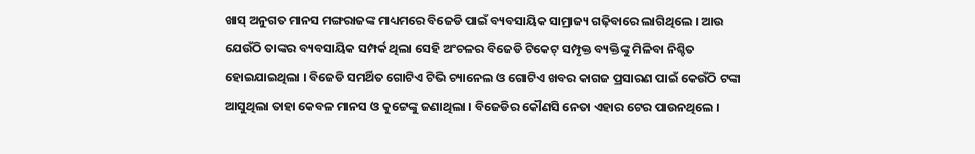ଖାସ୍ ଅନୁଗତ ମାନସ ମଙ୍ଗରାଜଙ୍କ ମାଧ୍ୟମରେ ବିଜେଡି ପାଇଁ ବ୍ୟବସାୟିକ ସାମ୍ରାଜ୍ୟ ଗଢ଼ିବାରେ ଲାଗିଥିଲେ । ଆଉ ଯେଉଁଠି ତାଙ୍କର ବ୍ୟବସାୟିକ ସମ୍ପର୍କ ଥିଲା ସେହି ଅଂଚଳର ବିଜେଡି ଟିକେଟ୍ ସମ୍ପୃକ୍ତ ବ୍ୟକ୍ତିଙ୍କୁ ମିଳିବା ନିଶ୍ଚିତ ହୋଇଯାଇଥିଲା । ବିଜେଡି ସମର୍ଥିତ ଗୋଟିଏ ଟିଭି ଚ୍ୟାନେଲ ଓ ଗୋଟିଏ ଖବର କାଗଜ ପ୍ରସାରଣ ପାଇଁ କେଉଁଠି ଟଙ୍କା ଆସୁଥିଲା ତାହା କେବଳ ମାନସ ଓ କୁଟ୍ଟେଙ୍କୁ ଜଣାଥିଲା । ବିଜେଡିର କୌଣସି ନେତା ଏହାର ଟେର ପାଉନଥିଲେ ।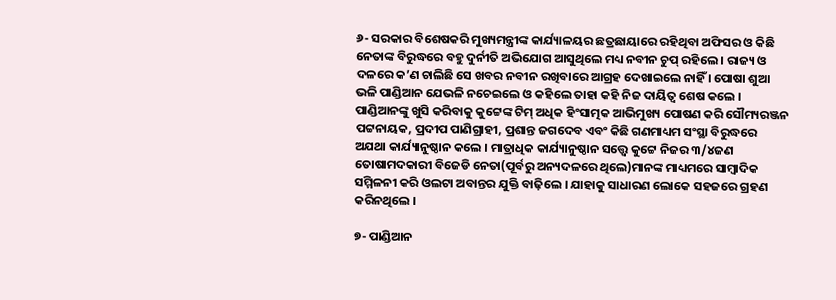୬- ସରକାର ବିଶେଷକରି ମୁଖ୍ୟମନ୍ତ୍ରୀଙ୍କ କାର୍ଯ୍ୟାଳୟର ଛତ୍ରଛାୟାରେ ରହିଥିବା ଅଫିସର ଓ କିଛି ନେତାଙ୍କ ବିରୁଦ୍ଧରେ ବହୁ ଦୁର୍ନୀତି ଅଭିଯୋଗ ଆସୁଥିଲେ ମଧ୍ୟ ନବୀନ ଚୁପ୍ ରହିଲେ । ରାଜ୍ୟ ଓ ଦଳରେ କ’ଣ ଚାଲିଛି ସେ ଖବର ନବୀନ ରଖିବାରେ ଆଗ୍ରହ ଦେଖାଇଲେ ନାହିଁ । ପୋଷା ଶୁଆ ଭଳି ପାଣ୍ଡିଆନ ଯେଭଳି ନଚେଇଲେ ଓ କହିଲେ ତାହା କହି ନିଜ ଦାୟିତ୍ୱ ଶେଷ କଲେ । ପାଣ୍ଡିଆନଙ୍କୁ ଖୁସି କରିବାକୁ କୁଟ୍ଟେଙ୍କ ଟିମ୍ ଅଧିକ ହିଂସାତ୍ମକ ଆଭିମୁଖ୍ୟ ପୋଷଣ କରି ସୌମ୍ୟରଞ୍ଜନ ପଟ୍ଟନାୟକ, ପ୍ରଦୀପ ପାଣିଗ୍ରାହୀ, ପ୍ରଶାନ୍ତ ଜଗଦେବ ଏବଂ କିଛି ଗଣମାଧ୍ୟମ ସଂସ୍ଥା ବିରୁଦ୍ଧରେ ଅଯଥା କାର୍ଯ୍ୟାନୁଷ୍ଠାନ କଲେ । ମାତ୍ରାଧିକ କାର୍ଯ୍ୟାନୁଷ୍ଠାନ ସତ୍ତ୍ୱେ କୁଟ୍ଟେ ନିଜର ୩/୪ଜଣ ତୋଷାମଦକାରୀ ବିଜେଡି ନେତା(ପୂର୍ବରୁ ଅନ୍ୟଦଳରେ ଥିଲେ)ମାନଙ୍କ ମାଧ୍ୟମରେ ସାମ୍ବାଦିକ ସମ୍ମିଳନୀ କରି ଓଲଟା ଅବାନ୍ତର ଯୁକ୍ତି ବାଢ଼ିଲେ । ଯାହାକୁ ସାଧାରଣ ଲୋକେ ସହଜରେ ଗ୍ରହଣ କରିନଥିଲେ ।

୭- ପାଣ୍ଡିଆନ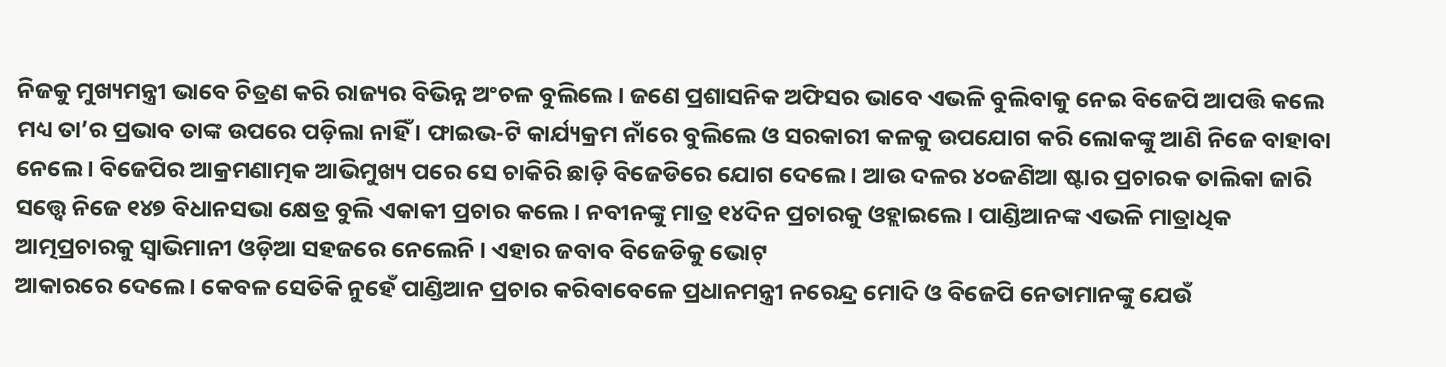ନିଜକୁ ମୁଖ୍ୟମନ୍ତ୍ରୀ ଭାବେ ଚିତ୍ରଣ କରି ରାଜ୍ୟର ବିଭିନ୍ନ ଅଂଚଳ ବୁଲିଲେ । ଜଣେ ପ୍ରଶାସନିକ ଅଫିସର ଭାବେ ଏଭଳି ବୁଲିବାକୁ ନେଇ ବିଜେପି ଆପତ୍ତି କଲେ ମଧ୍ୟ ତା’ର ପ୍ରଭାବ ତାଙ୍କ ଉପରେ ପଡ଼ିଲା ନାହିଁ । ଫାଇଭ-ଟି କାର୍ଯ୍ୟକ୍ରମ ନାଁରେ ବୁଲିଲେ ଓ ସରକାରୀ କଳକୁ ଉପଯୋଗ କରି ଲୋକଙ୍କୁ ଆଣି ନିଜେ ବାହାବା ନେଲେ । ବିଜେପିର ଆକ୍ରମଣାତ୍ମକ ଆଭିମୁଖ୍ୟ ପରେ ସେ ଚାକିରି ଛାଡ଼ି ବିଜେଡିରେ ଯୋଗ ଦେଲେ । ଆଉ ଦଳର ୪୦ଜଣିଆ ଷ୍ଟାର ପ୍ରଚାରକ ତାଲିକା ଜାରି ସତ୍ତ୍ୱେ ନିଜେ ୧୪୭ ବିଧାନସଭା କ୍ଷେତ୍ର ବୁଲି ଏକାକୀ ପ୍ରଚାର କଲେ । ନବୀନଙ୍କୁ ମାତ୍ର ୧୪ଦିନ ପ୍ରଚାରକୁ ଓହ୍ଲାଇଲେ । ପାଣ୍ଡିଆନଙ୍କ ଏଭଳି ମାତ୍ରାଧିକ ଆତ୍ମପ୍ରଚାରକୁ ସ୍ୱାଭିମାନୀ ଓଡ଼ିଆ ସହଜରେ ନେଲେନି । ଏହାର ଜବାବ ବିଜେଡିକୁ ଭୋଟ୍
ଆକାରରେ ଦେଲେ । କେବଳ ସେତିକି ନୁହେଁ ପାଣ୍ଡିଆନ ପ୍ରଚାର କରିବାବେଳେ ପ୍ରଧାନମନ୍ତ୍ରୀ ନରେନ୍ଦ୍ର ମୋଦି ଓ ବିଜେପି ନେତାମାନଙ୍କୁ ଯେଉଁ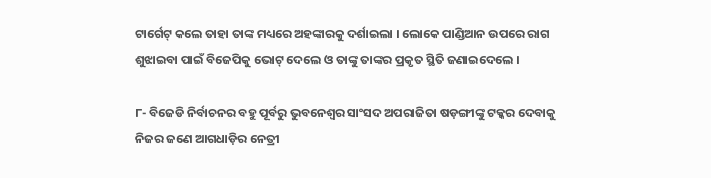ଟାର୍ଗେଟ୍ କଲେ ତାହା ତାଙ୍କ ମଧ୍ୟରେ ଅହଙ୍କାରକୁ ଦର୍ଶାଇଲା । ଲୋକେ ପାଣ୍ଡିଆନ ଉପରେ ରାଗ ଶୁଝାଇବା ପାଇଁ ବିଜେପିକୁ ଭୋଟ୍ ଦେଲେ ଓ ତାଙ୍କୁ ତାଙ୍କର ପ୍ରକୃତ ସ୍ଥିତି ଜଣାଇଦେଲେ ।

୮- ବିଜେଡି ନିର୍ବାଚନର ବହୁ ପୂର୍ବରୁ ଭୁବନେଶ୍ୱର ସାଂସଦ ଅପରାଜିତା ଷଡ଼ଙ୍ଗୀଙ୍କୁ ଟକ୍କର ଦେବାକୁ ନିଜର ଜଣେ ଆଗଧାଡ଼ିର ନେତ୍ରୀ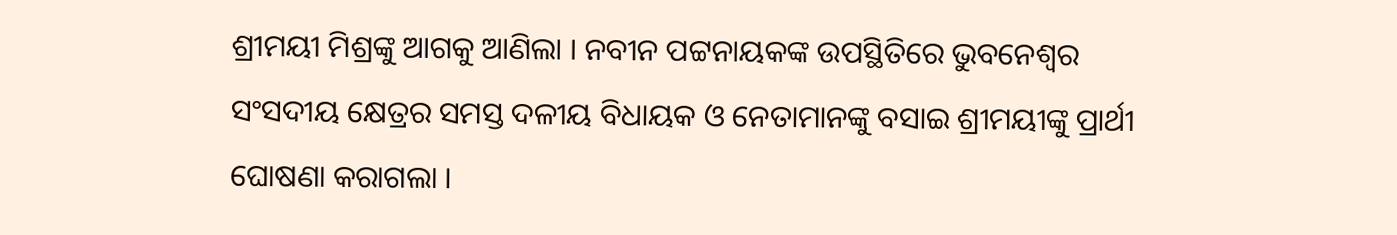ଶ୍ରୀମୟୀ ମିଶ୍ରଙ୍କୁ ଆଗକୁ ଆଣିଲା । ନବୀନ ପଟ୍ଟନାୟକଙ୍କ ଉପସ୍ଥିତିରେ ଭୁବନେଶ୍ୱର ସଂସଦୀୟ କ୍ଷେତ୍ରର ସମସ୍ତ ଦଳୀୟ ବିଧାୟକ ଓ ନେତାମାନଙ୍କୁ ବସାଇ ଶ୍ରୀମୟୀଙ୍କୁ ପ୍ରାର୍ଥୀ ଘୋଷଣା କରାଗଲା ।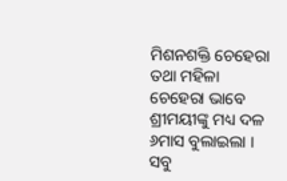ମିଶନଶକ୍ତି ଚେହେରା ତଥା ମହିଳା ଚେହେରା ଭାବେ ଶ୍ରୀମୟୀଙ୍କୁ ମଧ୍ୟ ଦଳ ୬ମାସ ବୁଲାଇଲା । ସବୁ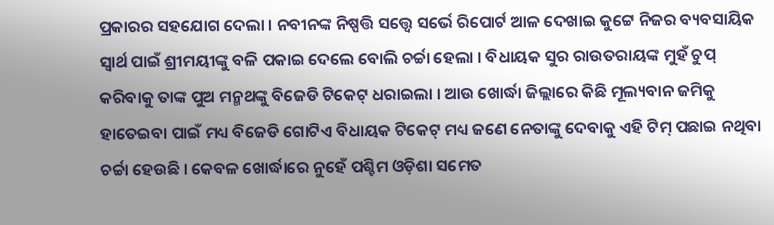ପ୍ରକାରର ସହଯୋଗ ଦେଲା । ନବୀନଙ୍କ ନିଷ୍ପତ୍ତି ସତ୍ତ୍ୱେ ସର୍ଭେ ରିପୋର୍ଟ ଆଳ ଦେଖାଇ କୁଟ୍ଟେ ନିଜର ବ୍ୟବସାୟିକ ସ୍ୱାର୍ଥ ପାଇଁ ଶ୍ରୀମୟୀଙ୍କୁ ବଳି ପକାଇ ଦେଲେ ବୋଲି ଚର୍ଚ୍ଚା ହେଲା । ବିଧାୟକ ସୁର ରାଉତରାୟଙ୍କ ମୁହଁ ଚୁପ୍ କରିବାକୁ ତାଙ୍କ ପୁଅ ମନ୍ମଥଙ୍କୁ ବିଜେଡି ଟିକେଟ୍ ଧରାଇଲା । ଆଉ ଖୋର୍ଦ୍ଧା ଜିଲ୍ଲାରେ କିଛି ମୂଲ୍ୟବାନ ଜମିକୁ ହାତେଇବା ପାଇଁ ମଧ୍ୟ ବିଜେଡି ଗୋଟିଏ ବିଧାୟକ ଟିକେଟ୍ ମଧ୍ୟ ଜଣେ ନେତାଙ୍କୁ ଦେବାକୁ ଏହି ଟିମ୍ ପଛାଇ ନଥିବା ଚର୍ଚ୍ଚା ହେଉଛି । କେବଳ ଖୋର୍ଦ୍ଧାରେ ନୁହେଁ ପଶ୍ଚିମ ଓଡ଼ିଶା ସମେତ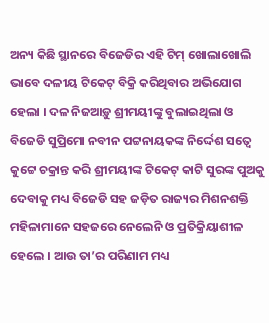ଅନ୍ୟ କିଛି ସ୍ଥାନରେ ବିଜେଡିର ଏହି ଟିମ୍ ଖୋଲାଖୋଲି ଭାବେ ଦଳୀୟ ଟିକେଟ୍ ବିକ୍ରି କରିଥିବାର ଅଭିଯୋଗ ହେଲା । ଦଳ ନିଜଆଡ଼ୁ ଶ୍ରୀମୟୀଙ୍କୁ ବୁଲାଇଥିଲା ଓ ବିଜେଡି ସୁପ୍ରିମୋ ନବୀନ ପଟ୍ଟନାୟକଙ୍କ ନିର୍ଦ୍ଦେଶ ସତ୍ୱେ କୁଟ୍ଟେ ଚକ୍ରାନ୍ତ କରି ଶ୍ରୀମୟୀଙ୍କ ଟିକେଟ୍ କାଟି ସୁରଙ୍କ ପୁଅକୁ ଦେବାକୁ ମଧ୍ୟ ବିଜେଡି ସହ ଜଡ଼ିତ ରାଜ୍ୟର ମିଶନଶକ୍ତି ମହିଳାମାନେ ସହଜରେ ନେଲେନି ଓ ପ୍ରତିକ୍ରିୟାଶୀଳ ହେଲେ । ଆଉ ତା’ର ପରିଣାମ ମଧ୍ୟ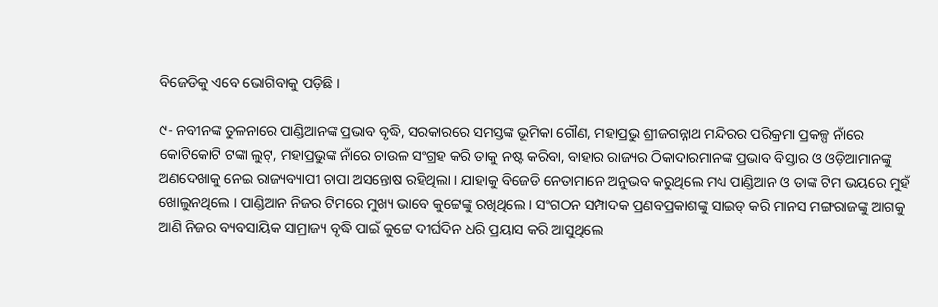ବିଜେଡିକୁ ଏବେ ଭୋଗିବାକୁ ପଡ଼ିଛି ।

୯- ନବୀନଙ୍କ ତୁଳନାରେ ପାଣ୍ଡିଆନଙ୍କ ପ୍ରଭାବ ବୃଦ୍ଧି, ସରକାରରେ ସମସ୍ତଙ୍କ ଭୂମିକା ଗୌଣ, ମହାପ୍ରଭୁ ଶ୍ରୀଜଗନ୍ନାଥ ମନ୍ଦିରର ପରିକ୍ରମା ପ୍ରକଳ୍ପ ନାଁରେ କୋଟିକୋଟି ଟଙ୍କା ଲୁଟ୍, ମହାପ୍ରଭୁଙ୍କ ନାଁରେ ଚାଉଳ ସଂଗ୍ରହ କରି ତାକୁ ନଷ୍ଟ କରିବା, ବାହାର ରାଜ୍ୟର ଠିକାଦାରମାନଙ୍କ ପ୍ରଭାବ ବିସ୍ତାର ଓ ଓଡ଼ିଆମାନଙ୍କୁ ଅଣଦେଖାକୁ ନେଇ ରାଜ୍ୟବ୍ୟାପୀ ଚାପା ଅସନ୍ତୋଷ ରହିଥିଲା । ଯାହାକୁ ବିଜେଡି ନେତାମାନେ ଅନୁଭବ କରୁଥିଲେ ମଧ୍ୟ ପାଣ୍ଡିଆନ ଓ ତାଙ୍କ ଟିମ ଭୟରେ ମୁହଁ ଖୋଲୁନଥିଲେ । ପାଣ୍ଡିଆନ ନିଜର ଟିମରେ ମୁଖ୍ୟ ଭାବେ କୁଟ୍ଟେଙ୍କୁ ରଖିଥିଲେ । ସଂଗଠନ ସମ୍ପାଦକ ପ୍ରଣବପ୍ରକାଶଙ୍କୁ ସାଇଡ୍ କରି ମାନସ ମଙ୍ଗରାଜଙ୍କୁ ଆଗକୁ ଆଣି ନିଜର ବ୍ୟବସାୟିକ ସାମ୍ରାଜ୍ୟ ବୃଦ୍ଧି ପାଇଁ କୁଟ୍ଟେ ଦୀର୍ଘଦିନ ଧରି ପ୍ରୟାସ କରି ଆସୁଥିଲେ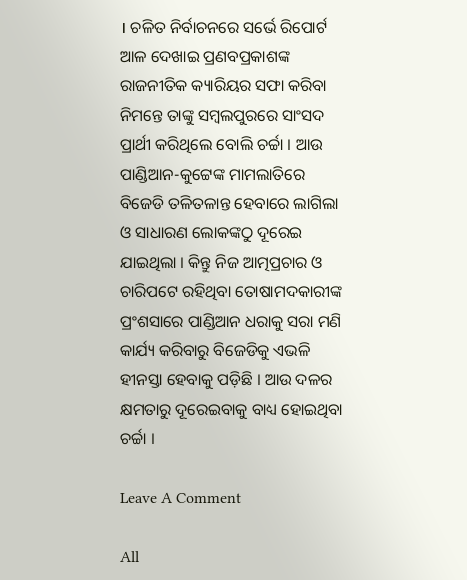। ଚଳିତ ନିର୍ବାଚନରେ ସର୍ଭେ ରିପୋର୍ଟ ଆଳ ଦେଖାଇ ପ୍ରଣବପ୍ରକାଶଙ୍କ ରାଜନୀତିକ କ୍ୟାରିୟର ସଫା କରିବା ନିମନ୍ତେ ତାଙ୍କୁ ସମ୍ବଲପୁରରେ ସାଂସଦ ପ୍ରାର୍ଥୀ କରିଥିଲେ ବୋଲି ଚର୍ଚ୍ଚା । ଆଉ ପାଣ୍ଡିଆନ-କୁଟ୍ଟେଙ୍କ ମାମଲାତିରେ ବିଜେଡି ତଳିତଳାନ୍ତ ହେବାରେ ଲାଗିଲା ଓ ସାଧାରଣ ଲୋକଙ୍କଠୁ ଦୂରେଇ ଯାଇଥିଲା । କିନ୍ତୁ ନିଜ ଆତ୍ମପ୍ରଚାର ଓ ଚାରିପଟେ ରହିଥିବା ତୋଷାମଦକାରୀଙ୍କ ପ୍ରଂଶସାରେ ପାଣ୍ଡିଆନ ଧରାକୁ ସରା ମଣି କାର୍ଯ୍ୟ କରିବାରୁ ବିଜେଡିକୁ ଏଭଳି ହୀନସ୍ତା ହେବାକୁ ପଡ଼ିଛି । ଆଉ ଦଳର କ୍ଷମତାରୁ ଦୂରେଇବାକୁ ବାଧ୍ୟ ହୋଇଥିବା ଚର୍ଚ୍ଚା ।

Leave A Comment

All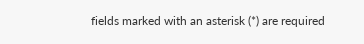fields marked with an asterisk (*) are required